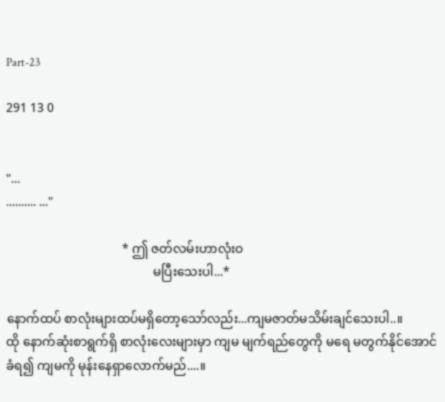Part-23

291 13 0


"...
.......... ..."

                                     * ဤ ဇတ်လမ်းဟာလုံးဝ
                                               မပြီးသေးပါ...*

နောက်ထပ် စာလုံးများထပ်မရှိတော့သော်လည်း...ကျမဇာတ်မသိမ်းချင်သေးပါ..။
ထို နောက်ဆုံးစာရွက်ရှိ စာလုံးလေးများမှာ ကျမ မျက်ရည်တွေကို မရေ မတွက်နိုင်အောင် ခံရ၍ ကျမကို မုန်းနေရှာလောက်မည်....။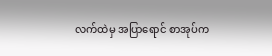လက်ထဲမှ အပြာရောင် စာအုပ်က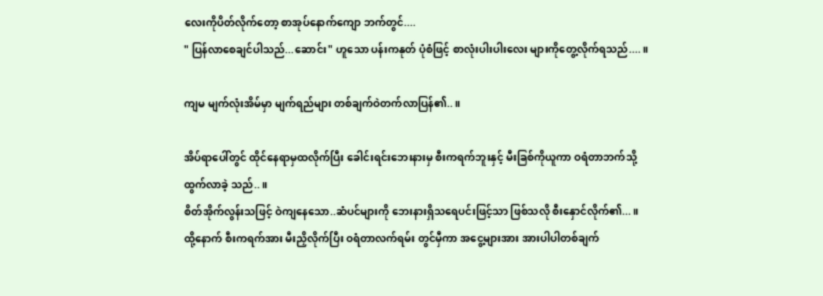လေးကိုပိတ်လိုက်တော့ စာအုပ်နောက်ကျော ဘက်တွင်....
" ပြန်လာစေချင်ပါသည်...ဆောင်း" ဟူသော ပန်းကနုတ် ပုံစံဖြင့် စာလုံးပါးပါးလေး များကိုတွေ့လိုက်ရသည်....။

ကျမ မျက်လုံးအိမ်မှာ မျက်ရည်များ တစ်ချက်ဝဲတက်လာပြန်၏..။

အိပ်ရာပေါ်တွင် ထိုင်နေရာမှထလိုက်ပြီး ခေါင်းရင်းဘေးနားမှ စီးကရက်ဘူးနှင့် မီးခြစ်ကိုယူကာ ဝရံတာဘက်သို့ထွက်လာခဲ့ သည်..။
စိတ်အိုက်လွန်းသဖြင့် ဝဲကျနေသော..ဆံပင်များကို ဘေးနားရှိသရေပင်းဖြင့်သာ ဖြစ်သလို စီးနှောင်လိုက်၏...။
ထို့နောက် စီးကရက်အား မီးညှိလိုက်ပြီး ဝရံတာလက်ရမ်း တွင်မှီကာ အငွေ့များအား အားပါပါတစ်ချက်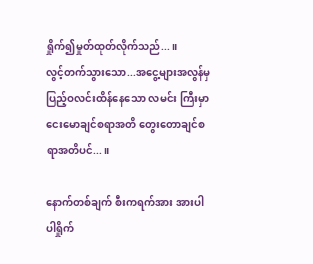ရှိုက်၍မှုတ်ထုတ်လိုက်သည်...။
လွင့်တက်သွားသော...အငွေ့များအလွန်မှ ပြည့်ဝလင်းထိန်နေသော လမင်း ကြီးမှာ ငေးမောချင်စရာအတိ တွေးတောချင်စရာအတိပင်...။

နောက်တစ်ချက် စီးကရက်အား အားပါပါရှိုက်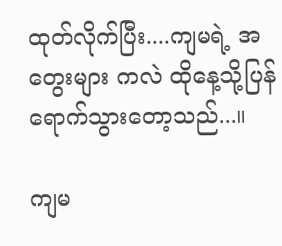ထုတ်လိုက်ပြီး....ကျမရဲ့ အတွေးများ ကလဲ ထိုနေ့သို့ပြန်ရောက်သွားတော့သည်...။

ကျမ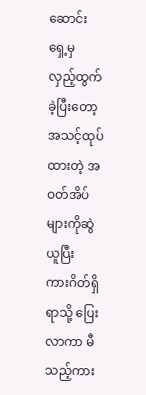ဆောင်းရှေ့မှ လှည့်ထွက်ခဲ့ပြီးတော့
အသင့်ထုပ်ထားတဲ့ အဝတ်အိပ်များကိုဆွဲယူပြီး
ကားဂိတ်ရှိရာသို့ ပြေးလာကာ မီသည့်ကား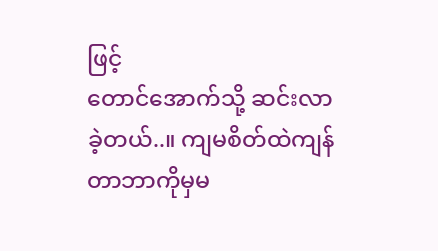ဖြင့်
တောင်အောက်သို့ ဆင်းလာခဲ့တယ်..။ ကျမစိတ်ထဲကျန်တာဘာကိုမှမ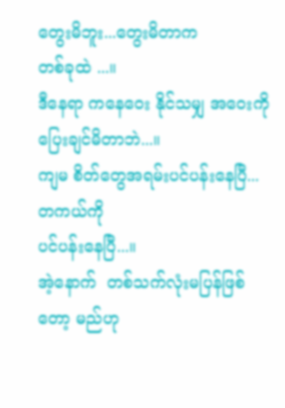တွေးမိဘူး...တွေးမိတာက
တစ်ခုထဲ ...။
ဒီနေရာ ကနေဝေး နိုင်သမျှ အဝေးကို
ပြေးချင်မိတာဘဲ...။
ကျမ စိတ်တွေအရမ်းပင်ပန်းနေပြီ...တကယ်ကို
ပင်ပန်းနေပြီ...။
အဲ့နောက်  တစ်သက်လုံးမပြန်ဖြစ်
တော့ မည်ဟု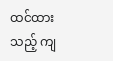ထင်ထားသည့် ကျ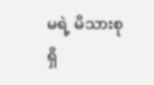မရဲ့ မိသားစုရှိ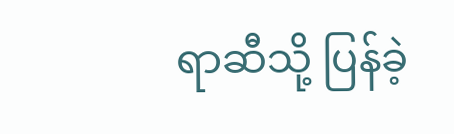ရာဆီသို့ ပြန်ခဲ့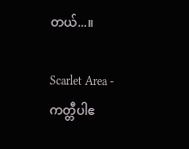တယ်...။

Scarlet Area - ကတ္တီပါဧ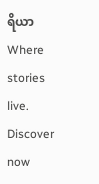ရိယာWhere stories live. Discover now